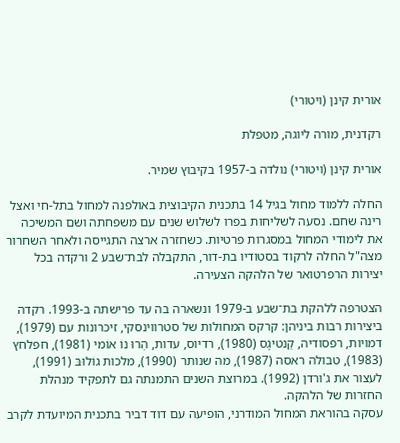אורית קינן (ויטורי)

רקדנית, מורה ליוגה, מטפלת

אורית קינן (ויטורי) נולדה ב-1957 בקיבוץ שמיר.

החלה ללמוד מחול בגיל 14 בתכנית הקיבוצית באולפנה למחול בתל-חי ואצל רינה שחם. נסעה לשליחות בפרו לשלוש שנים עם משפחתה ושם המשיכה את לימודי המחול במסגרות פרטיות. כשחזרה ארצה התגייסה ולאחר השחרור מצה"ל החלה לרקוד בסטודיו בת-דור, התקבלה לבת־שבע 2 ורקדה בכל יצירות הרפרטואר של הלהקה הצעירה.

הצטרפה ללהקת בת־שבע ב-1979 ונשארה בה עד פרישתה ב-1993. רקדה ביצירות רבות ביניהן: קרקס המחולות של סטרווינסקי, זיכרונות עם (1979), דמויות, רפסודיה, קַנטיגָס (1980), רדיוס, עדות, הַרוּ נוֹ אוֹמי (1981), חפלחץ (1983), טבולה ראסה (1987), מה שנותר (1990), מלכות גוֹלוּבּ (1991), לעצור את ג'ורדן (1992). במרוצת השנים התמנתה גם לתפקיד מנהלת החזרות של הלהקה.
עסקה בהוראת המחול המודרני, הופיעה עם דוד דביר בתכנית המיועדת לקרב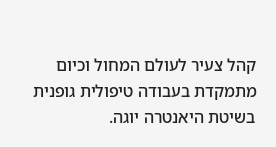קהל צעיר לעולם המחול וכיום מתמקדת בעבודה טיפולית גופנית בשיטת היאנטרה יוגה.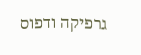גרפיקה ודפוס